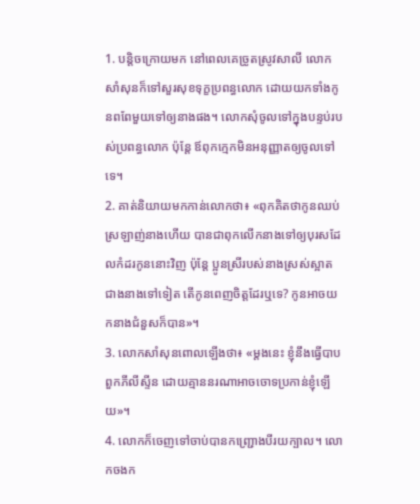1. បន្តិចក្រោយមក នៅពេលគេច្រូតស្រូវសាលី លោកសាំសុនក៏ទៅសួរសុខទុក្ខប្រពន្ធលោក ដោយយកទាំងកូនពពែមួយទៅឲ្យនាងផង។ លោកសុំចូលទៅក្នុងបន្ទប់របស់ប្រពន្ធលោក ប៉ុន្តែ ឪពុកក្មេកមិនអនុញ្ញាតឲ្យចូលទៅទេ។
2. គាត់និយាយមកកាន់លោកថា៖ «ពុកគិតថាកូនឈប់ស្រឡាញ់នាងហើយ បានជាពុកលើកនាងទៅឲ្យបុរសដែលកំដរកូននោះវិញ ប៉ុន្តែ ប្អូនស្រីរបស់នាងស្រស់ស្អាតជាងនាងទៅទៀត តើកូនពេញចិត្តដែរឬទេ? កូនអាចយកនាងជំនួសក៏បាន»។
3. លោកសាំសុនពោលឡើងថា៖ «ម្ដងនេះ ខ្ញុំនឹងធ្វើបាបពួកភីលីស្ទីន ដោយគ្មាននរណាអាចចោទប្រកាន់ខ្ញុំឡើយ»។
4. លោកក៏ចេញទៅចាប់បានកញ្ជ្រោងបីរយក្បាល។ លោកចងក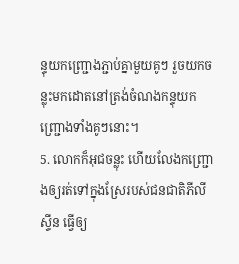ន្ទុយកញ្ជ្រោងភ្ជាប់គ្នាមួយគូៗ រួចយកចន្លុះមកដោតនៅត្រង់ចំណងកន្ទុយកញ្ជ្រោងទាំងគូៗនោះ។
5. លោកក៏អុជចន្លុះ ហើយលែងកញ្ជ្រោងឲ្យរត់ទៅក្នុងស្រែរបស់ជនជាតិភីលីស្ទីន ធ្វើឲ្យ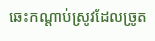ឆេះកណ្ដាប់ស្រូវដែលច្រូត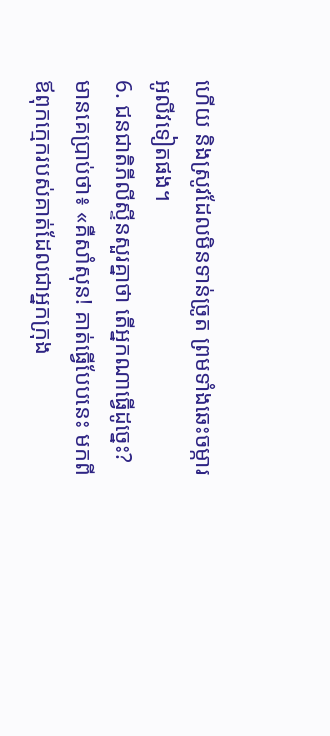ហើយ និងស្រូវដែលមិនទាន់ច្រូត ព្រមទាំងឆេះចម្ការអូលីវទៀតផង។
6. ជនជាតិភីលីស្ទីនសួរគ្នាថា តើអ្នកណាធ្វើដូច្នេះ? មានគេប្រាប់ថា៖ «គឺសាំសុន! គាត់ធ្វើបែបនេះ មកពីឪពុកក្មេករបស់គាត់ដែលជាអ្នកក្រុង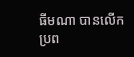ធីមណា បានលើកប្រព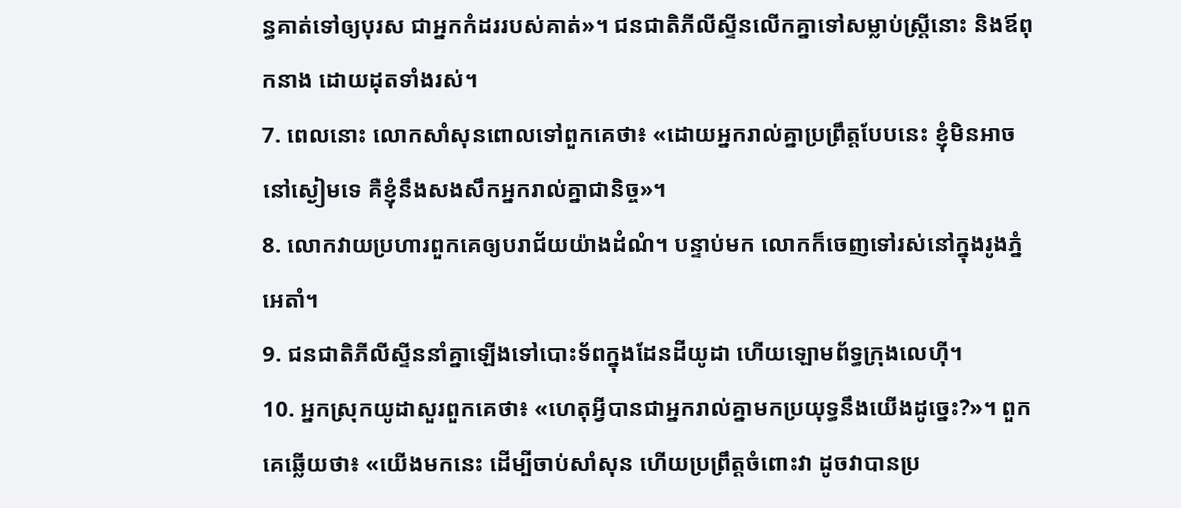ន្ធគាត់ទៅឲ្យបុរស ជាអ្នកកំដររបស់គាត់»។ ជនជាតិភីលីស្ទីនលើកគ្នាទៅសម្លាប់ស្ត្រីនោះ និងឪពុកនាង ដោយដុតទាំងរស់។
7. ពេលនោះ លោកសាំសុនពោលទៅពួកគេថា៖ «ដោយអ្នករាល់គ្នាប្រព្រឹត្តបែបនេះ ខ្ញុំមិនអាចនៅស្ងៀមទេ គឺខ្ញុំនឹងសងសឹកអ្នករាល់គ្នាជានិច្ច»។
8. លោកវាយប្រហារពួកគេឲ្យបរាជ័យយ៉ាងដំណំ។ បន្ទាប់មក លោកក៏ចេញទៅរស់នៅក្នុងរូងភ្នំអេតាំ។
9. ជនជាតិភីលីស្ទីននាំគ្នាឡើងទៅបោះទ័ពក្នុងដែនដីយូដា ហើយឡោមព័ទ្ធក្រុងលេហ៊ី។
10. អ្នកស្រុកយូដាសួរពួកគេថា៖ «ហេតុអ្វីបានជាអ្នករាល់គ្នាមកប្រយុទ្ធនឹងយើងដូច្នេះ?»។ ពួកគេឆ្លើយថា៖ «យើងមកនេះ ដើម្បីចាប់សាំសុន ហើយប្រព្រឹត្តចំពោះវា ដូចវាបានប្រ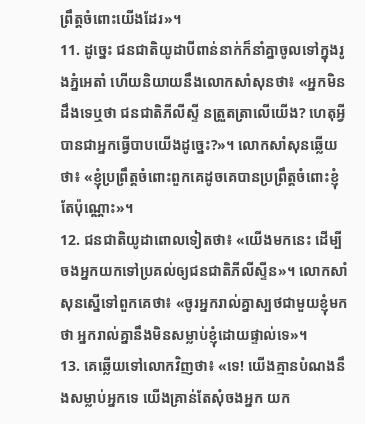ព្រឹត្តចំពោះយើងដែរ»។
11. ដូច្នេះ ជនជាតិយូដាបីពាន់នាក់ក៏នាំគ្នាចូលទៅក្នុងរូងភ្នំអេតាំ ហើយនិយាយនឹងលោកសាំសុនថា៖ «អ្នកមិនដឹងទេឬថា ជនជាតិភីលីស្ទី នត្រួតត្រាលើយើង? ហេតុអ្វីបានជាអ្នកធ្វើបាបយើងដូច្នេះ?»។ លោកសាំសុនឆ្លើយថា៖ «ខ្ញុំប្រព្រឹត្តចំពោះពួកគេដូចគេបានប្រព្រឹត្តចំពោះខ្ញុំតែប៉ុណ្ណោះ»។
12. ជនជាតិយូដាពោលទៀតថា៖ «យើងមកនេះ ដើម្បីចងអ្នកយកទៅប្រគល់ឲ្យជនជាតិភីលីស្ទីន»។ លោកសាំសុនស្នើទៅពួកគេថា៖ «ចូរអ្នករាល់គ្នាស្បថជាមួយខ្ញុំមកថា អ្នករាល់គ្នានឹងមិនសម្លាប់ខ្ញុំដោយផ្ទាល់ទេ»។
13. គេឆ្លើយទៅលោកវិញថា៖ «ទេ! យើងគ្មានបំណងនឹងសម្លាប់អ្នកទេ យើងគ្រាន់តែសុំចងអ្នក យក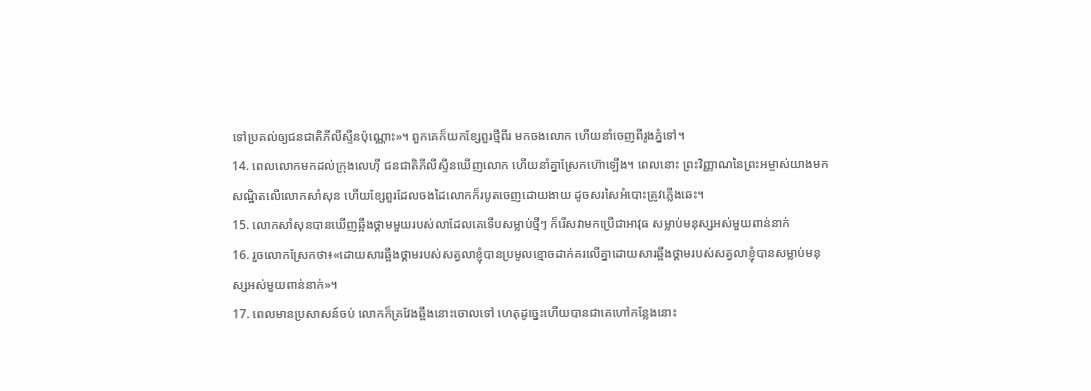ទៅប្រគល់ឲ្យជនជាតិភីលីស្ទីនប៉ុណ្ណោះ»។ ពួកគេក៏យកខ្សែពួរថ្មីពីរ មកចងលោក ហើយនាំចេញពីរូងភ្នំទៅ។
14. ពេលលោកមកដល់ក្រុងលេហ៊ី ជនជាតិភីលីស្ទីនឃើញលោក ហើយនាំគ្នាស្រែកហ៊ោឡើង។ ពេលនោះ ព្រះវិញ្ញាណនៃព្រះអម្ចាស់យាងមកសណ្ឋិតលើលោកសាំសុន ហើយខ្សែពួរដែលចងដៃលោកក៏របូតចេញដោយងាយ ដូចសរសៃអំបោះត្រូវភ្លើងឆេះ។
15. លោកសាំសុនបានឃើញឆ្អឹងថ្គាមមួយរបស់លាដែលគេទើបសម្លាប់ថ្មីៗ ក៏រើសវាមកប្រើជាអាវុធ សម្លាប់មនុស្សអស់មួយពាន់នាក់
16. រួចលោកស្រែកថា៖«ដោយសារឆ្អឹងថ្គាមរបស់សត្វលាខ្ញុំបានប្រមូលខ្មោចដាក់គរលើគ្នាដោយសារឆ្អឹងថ្គាមរបស់សត្វលាខ្ញុំបានសម្លាប់មនុស្សអស់មួយពាន់នាក់»។
17. ពេលមានប្រសាសន៍ចប់ លោកក៏គ្រវែងឆ្អឹងនោះចោលទៅ ហេតុដូច្នេះហើយបានជាគេហៅកន្លែងនោះ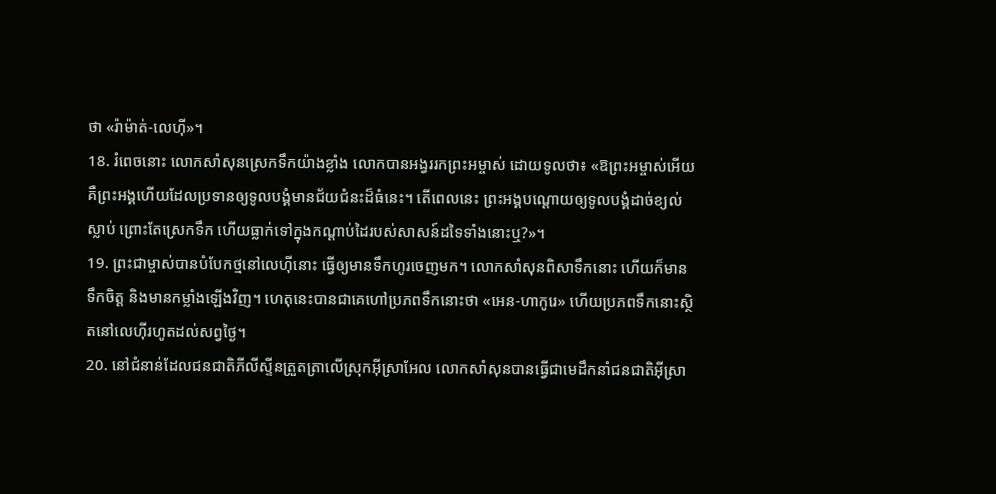ថា «រ៉ាម៉ាត់-លេហ៊ី»។
18. រំពេចនោះ លោកសាំសុនស្រេកទឹកយ៉ាងខ្លាំង លោកបានអង្វររកព្រះអម្ចាស់ ដោយទូលថា៖ «ឱព្រះអម្ចាស់អើយ គឺព្រះអង្គហើយដែលប្រទានឲ្យទូលបង្គំមានជ័យជំនះដ៏ធំនេះ។ តើពេលនេះ ព្រះអង្គបណ្តោយឲ្យទូលបង្គំដាច់ខ្យល់ស្លាប់ ព្រោះតែស្រេកទឹក ហើយធ្លាក់ទៅក្នុងកណ្ដាប់ដៃរបស់សាសន៍ដទៃទាំងនោះឬ?»។
19. ព្រះជាម្ចាស់បានបំបែកថ្មនៅលេហ៊ីនោះ ធ្វើឲ្យមានទឹកហូរចេញមក។ លោកសាំសុនពិសាទឹកនោះ ហើយក៏មានទឹកចិត្ត និងមានកម្លាំងឡើងវិញ។ ហេតុនេះបានជាគេហៅប្រភពទឹកនោះថា «អេន-ហាកូរេ» ហើយប្រភពទឹកនោះស្ថិតនៅលេហ៊ីរហូតដល់សព្វថ្ងៃ។
20. នៅជំនាន់ដែលជនជាតិភីលីស្ទីនត្រួតត្រាលើស្រុកអ៊ីស្រាអែល លោកសាំសុនបានធ្វើជាមេដឹកនាំជនជាតិអ៊ីស្រា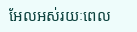អែលអស់រយៈពេល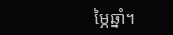ម្ភៃឆ្នាំ។